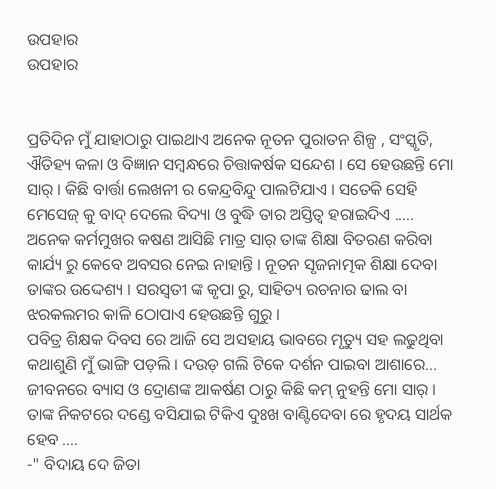ଉପହାର
ଉପହାର


ପ୍ରତିଦିନ ମୁଁ ଯାହାଠାରୁ ପାଇଥାଏ ଅନେକ ନୂତନ ପୁରାତନ ଶିଳ୍ପ , ସଂସ୍କୃତି, ଐତିହ୍ୟ କଳା ଓ ବିଜ୍ଞାନ ସମ୍ବନ୍ଧରେ ଚିତ୍ତାକର୍ଷକ ସନ୍ଦେଶ । ସେ ହେଉଛନ୍ତି ମୋ ସାର୍ । କିଛି ବାର୍ତ୍ତା ଲେଖନୀ ର କେନ୍ଦ୍ରବିନ୍ଦୁ ପାଲଟିଯାଏ । ସତେକି ସେହି ମେସେଜ୍ କୁ ବାଦ୍ ଦେଲେ ବିଦ୍ୟା ଓ ବୁଦ୍ଧି ତାର ଅସ୍ତିତ୍ବ ହରାଇଦିଏ .....
ଅନେକ କର୍ମମୁଖର କଷଣ ଆସିଛି ମାତ୍ର ସାର୍ ତାଙ୍କ ଶିକ୍ଷା ବିତରଣ କରିବା କାର୍ଯ୍ୟ ରୁ କେବେ ଅବସର ନେଇ ନାହାନ୍ତି । ନୂତନ ସୃଜନାତ୍ମକ ଶିକ୍ଷା ଦେବା ତାଙ୍କର ଉଦ୍ଦେଶ୍ୟ । ସରସ୍ଵତୀ ଙ୍କ କୃପା ରୁ, ସାହିତ୍ୟ ରଚନାର ଢାଲ ବା ଝରକଲମର କାଳି ଠୋପାଏ ହେଉଛନ୍ତି ଗୁରୁ ।
ପବିତ୍ର ଶିକ୍ଷକ ଦିବସ ରେ ଆଜି ସେ ଅସହାୟ ଭାବରେ ମୃତ୍ୟୁ ସହ ଲଢୁଥିବା କଥାଶୁଣି ମୁଁ ଭାଙ୍ଗି ପଡ଼ଲି । ଦଉଡ଼ ଗଲି ଟିକେ ଦର୍ଶନ ପାଇବା ଆଶାରେ...
ଜୀବନରେ ବ୍ୟାସ ଓ ଦ୍ରୋଣଙ୍କ ଆକର୍ଷଣ ଠାରୁ କିଛି କମ୍ ନୁହନ୍ତି ମୋ ସାର୍ । ତାଙ୍କ ନିକଟରେ ଦଣ୍ଡେ ବସିଯାଇ ଟିକିଏ ଦୁଃଖ ବାଣ୍ଟିଦେବା ରେ ହୃଦୟ ସାର୍ଥକ ହେବ ....
-" ବିଦାୟ ଦେ ଜିତା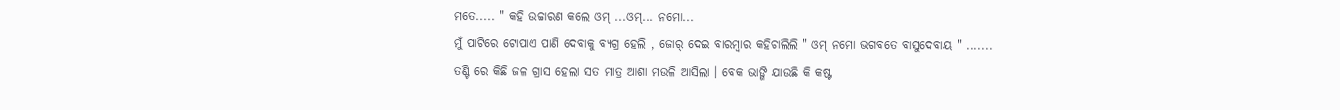ମତେ..... " କହି ଉଚ୍ଚାରଣ କଲେ ଓମ୍ ...ଓମ୍... ନମୋ...
ମୁଁ ପାଟିରେ ଟୋପାଏ ପାଣି ଦେବାକୁ ବ୍ୟଗ୍ର ହେଲି , ଜୋର୍ ଦେଇ ବାରମ୍ବାର କହିଚାଲିଲି " ଓମ୍ ନମୋ ଭଗବତେ ବାସୁଦେବାୟ " .......
ତଣ୍ଟି ରେ କିଛି ଜଳ ଗ୍ରାସ ହେଲା ସତ ମାତ୍ର ଆଶା ମଉଳି ଆସିଲା । ବେକ ଭାଙ୍ଗି ଯାଉଛି କି କଷ୍ଟ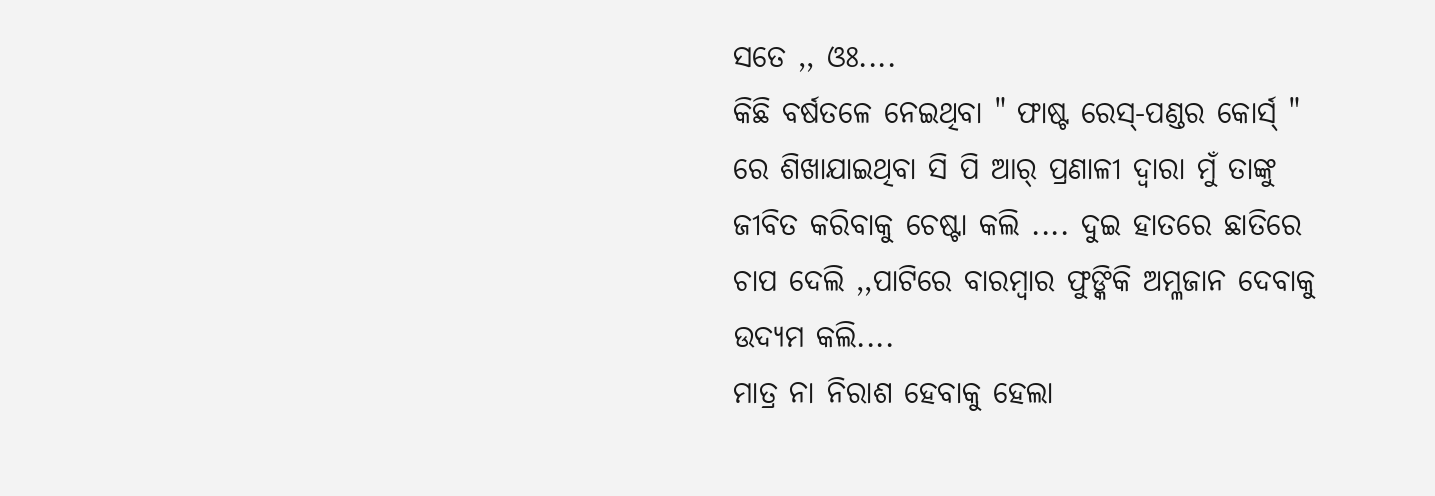ସତେ ,, ଓଃ....
କିଛି ବର୍ଷତଳେ ନେଇଥିବା " ଫାଷ୍ଟ ରେସ୍-ପଣ୍ଡର କୋର୍ସ୍ " ରେ ଶିଖାଯାଇଥିବା ସି ପି ଆର୍ ପ୍ରଣାଳୀ ଦ୍ୱାରା ମୁଁ ତାଙ୍କୁ ଜୀବିତ କରିବାକୁ ଚେଷ୍ଟା କଲି .... ଦୁଇ ହାତରେ ଛାତିରେ ଚାପ ଦେଲି ,,ପାଟିରେ ବାରମ୍ବାର ଫୁଙ୍କିକି ଅମ୍ଳଜାନ ଦେବାକୁ ଉଦ୍ୟମ କଲି....
ମାତ୍ର ନା ନିରାଶ ହେବାକୁ ହେଲା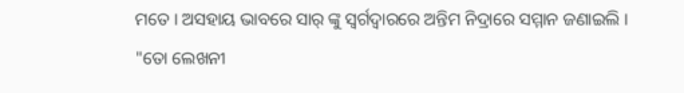ମତେ । ଅସହାୟ ଭାବରେ ସାର୍ ଙ୍କୁ ସ୍ୱର୍ଗଦ୍ୱାରରେ ଅନ୍ତିମ ନିଦ୍ରାରେ ସମ୍ମାନ ଜଣାଇଲି ।
"ତୋ ଲେଖନୀ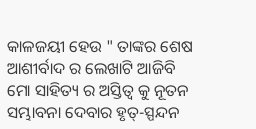କାଳଜୟୀ ହେଉ " ତାଙ୍କର ଶେଷ ଆଶୀର୍ବାଦ ର ଲେଖାଟି ଆଜିବି ମୋ ସାହିତ୍ୟ ର ଅସ୍ତିତ୍ବ କୁ ନୂତନ ସମ୍ଭାବନା ଦେବାର ହୃତ୍-ସ୍ପନ୍ଦନ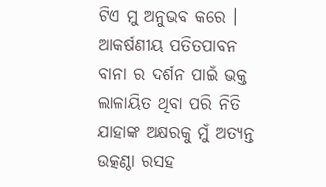ଟିଏ ମୁ ଅନୁଭବ କରେ । ଆକର୍ଷଣୀୟ ପତିତପାବନ ବାନା ର ଦର୍ଶନ ପାଇଁ ଭକ୍ତ ଲାଳାୟିତ ଥିବା ପରି ନିତି ଯାହାଙ୍କ ଅକ୍ଷରକୁ ମୁଁ ଅତ୍ୟନ୍ତ ଉତ୍କଣ୍ଠା ରସହ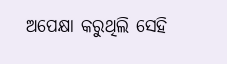ଅପେକ୍ଷା କରୁଥିଲି ସେହି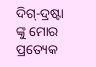ଦିଗ୍-ଦ୍ରଷ୍ଟା ଙ୍କୁ ମୋର ପ୍ରତ୍ୟେକ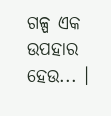ଗଳ୍ପ ଏକ ଉପହାର ହେଉ... ।